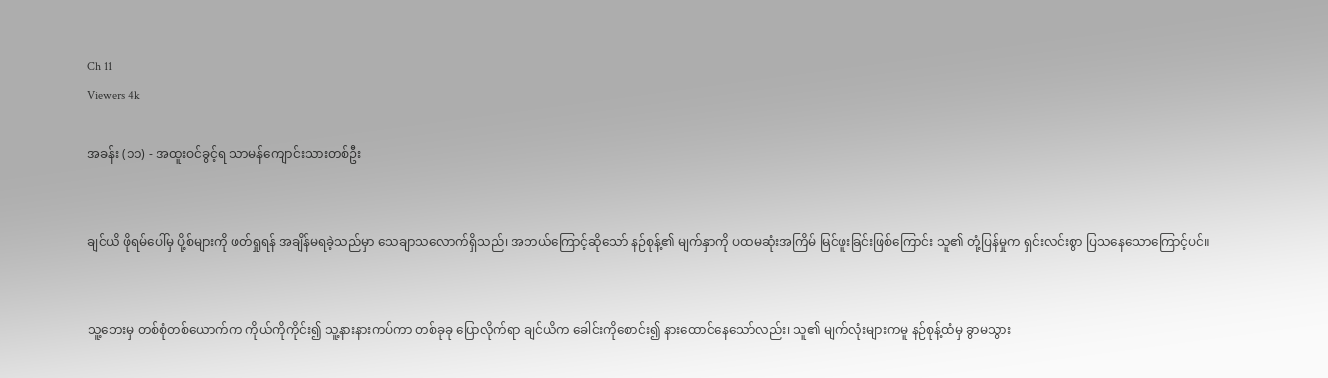Ch 11
Viewers 4k

အခန်း (၁၁) - အထူးဝင်ခွင့်ရ သာမန်ကျောင်းသားတစ်ဦး


ချင်ယိ ဖိုရမ်ပေါ်မှ ပို့စ်များကို ဖတ်ရှုရန် အချိန်မရခဲ့သည်မှာ သေချာသလောက်ရှိသည်၊ အဘယ်ကြောင့်ဆိုသော် နဉ်စုန့်၏ မျက်နှာကို ပထမဆုံးအကြိမ် မြင်ဖူးခြင်းဖြစ်ကြောင်း သူ၏ တုံ့ပြန်မှုက ရှင်းလင်းစွာ ပြသနေသောကြောင့်ပင်။


သူ့ဘေးမှ တစ်စုံတစ်ယောက်က ကိုယ်ကိုကိုင်း၍ သူ့နားနားကပ်ကာ တစ်ခုခု ပြောလိုက်ရာ ချင်ယိက ခေါင်းကိုစောင်း၍ နားထောင်နေသော်လည်း၊ သူ၏ မျက်လုံးများကမူ နဉ်စုန့်ထံမှ ခွာမသွား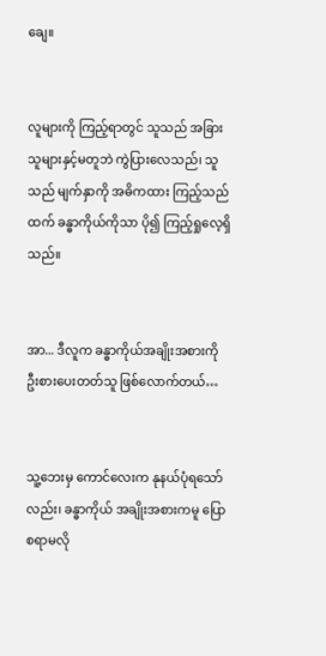ချေ။


လူများကို ကြည့်ရာတွင် သူသည် အခြားသူများနှင့်မတူဘဲ ကွဲပြားလေသည်၊ သူသည် မျက်နှာကို အဓိကထား ကြည့်သည်ထက် ခန္ဓာကိုယ်ကိုသာ ပို၍ ကြည့်ရှုလေ့ရှိသည်။


အာ... ဒီလူက ခန္ဓာကိုယ်အချိုးအစားကို ဦးစားပေးတတ်သူ ဖြစ်လောက်တယ်…


သူ့ဘေးမှ ကောင်လေးက နုနယ်ပုံရသော်လည်း၊ ခန္ဓာကိုယ် အချိုးအစားကမူ ပြောစရာမလို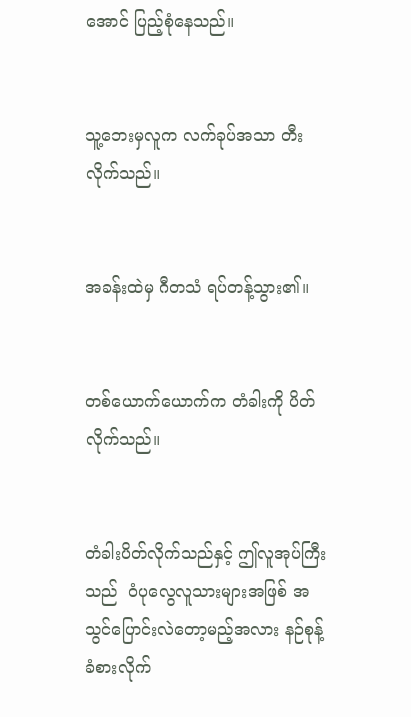အောင် ပြည့်စုံနေသည်။


သူ့ဘေးမှလူက လက်ခုပ်အသာ တီးလိုက်သည်။


အခန်းထဲမှ ဂီတသံ ရပ်တန့်သွား၏။


တစ်ယောက်ယောက်က တံခါးကို ပိတ်လိုက်သည်။


တံခါးပိတ်လိုက်သည်နှင့် ဤလူအုပ်ကြီးသည်  ဝံပုလွေလူသားများအဖြစ် အသွင်ပြောင်းလဲတော့မည့်အလား နဉ်စုန့် ခံစားလိုက်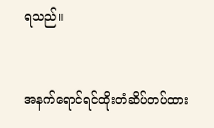ရသည်။


အနက်ရောင်ရင်ထိုးတံဆိပ်တပ်ထား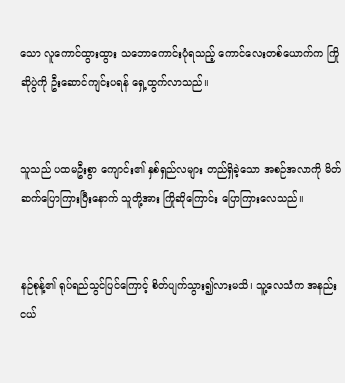သော လူကောင်ထွားထွား သဘောကောင်းပုံရသည့် ကောင်လေးတစ်ယောက်က ကြိုဆိုပွဲကို ဦးဆောင်ကျင်းပရန် ရှေ့ထွက်လာသည်။


သူသည် ပထမဦးစွာ ကျောင်း၏ နှစ်ရှည်လများ တည်ရှိခဲ့သော အစဉ်အလာကို မိတ်ဆက်ပြောကြားပြီးနောက် သူတို့အား ကြိုဆိုကြောင်း ပြောကြားလေသည်။


နဉ်စုန့်၏ ရုပ်ရည်သွင်ပြင်ကြောင့် စိတ်ပျက်သွား၍လားမသိ၊ သူ့လေသံက အနည်းငယ်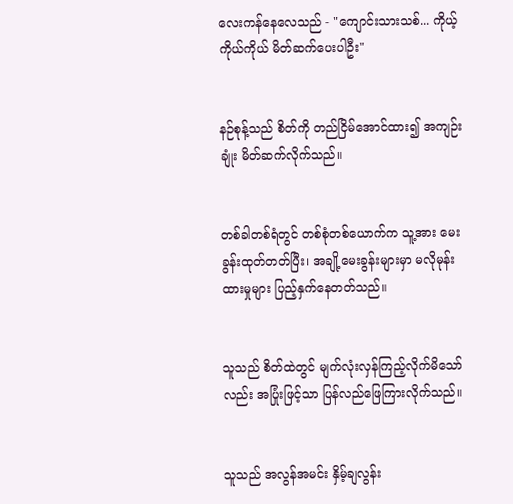လေးကန်နေလေသည် - "ကျောင်းသားသစ်... ကိုယ့်ကိုယ်ကိုယ် မိတ်ဆက်ပေးပါဦး"


နဉ်စုန့်သည် စိတ်ကို တည်ငြိမ်အောင်ထား၍ အကျဉ်းချုံး မိတ်ဆက်လိုက်သည်။


တစ်ခါတစ်ရံတွင် တစ်စုံတစ်ယောက်က သူ့အား မေးခွန်းထုတ်တတ်ပြီး၊ အချို့မေးခွန်းများမှာ မလိုမုန်းထားမှုများ ပြည့်နှက်နေတတ်သည်။


သူသည် စိတ်ထဲတွင် မျက်လုံးလှန်ကြည့်လိုက်မိသော်လည်း အပြုံးဖြင့်သာ ပြန်လည်ဖြေကြားလိုက်သည်။


သူသည် အလွန်အမင်း နှိမ့်ချလွန်း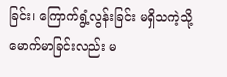ခြင်း၊ ကြောက်ရွံ့လွန်းခြင်း မရှိသကဲ့သို့ မောက်မာခြင်းလည်း မ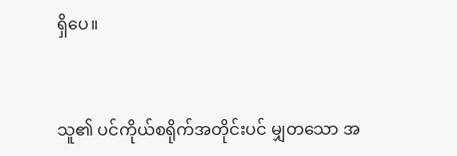ရှိပေ။


သူ၏ ပင်ကိုယ်စရိုက်အတိုင်းပင် မျှတသော အ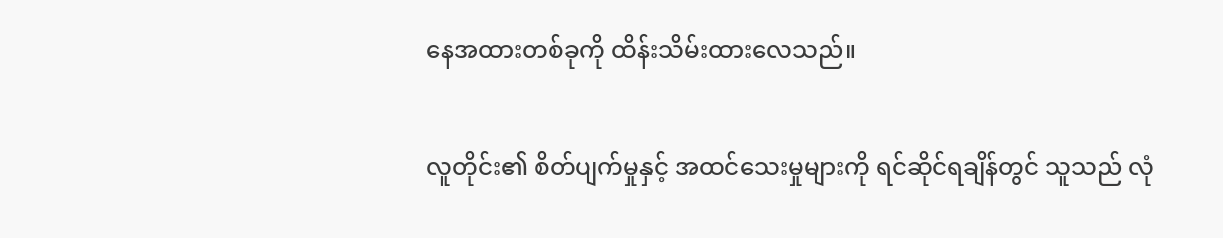နေအထားတစ်ခုကို ထိန်းသိမ်းထားလေသည်။


လူတိုင်း၏ စိတ်ပျက်မှုနှင့် အထင်သေးမှုများကို ရင်ဆိုင်ရချိန်တွင် သူသည် လုံ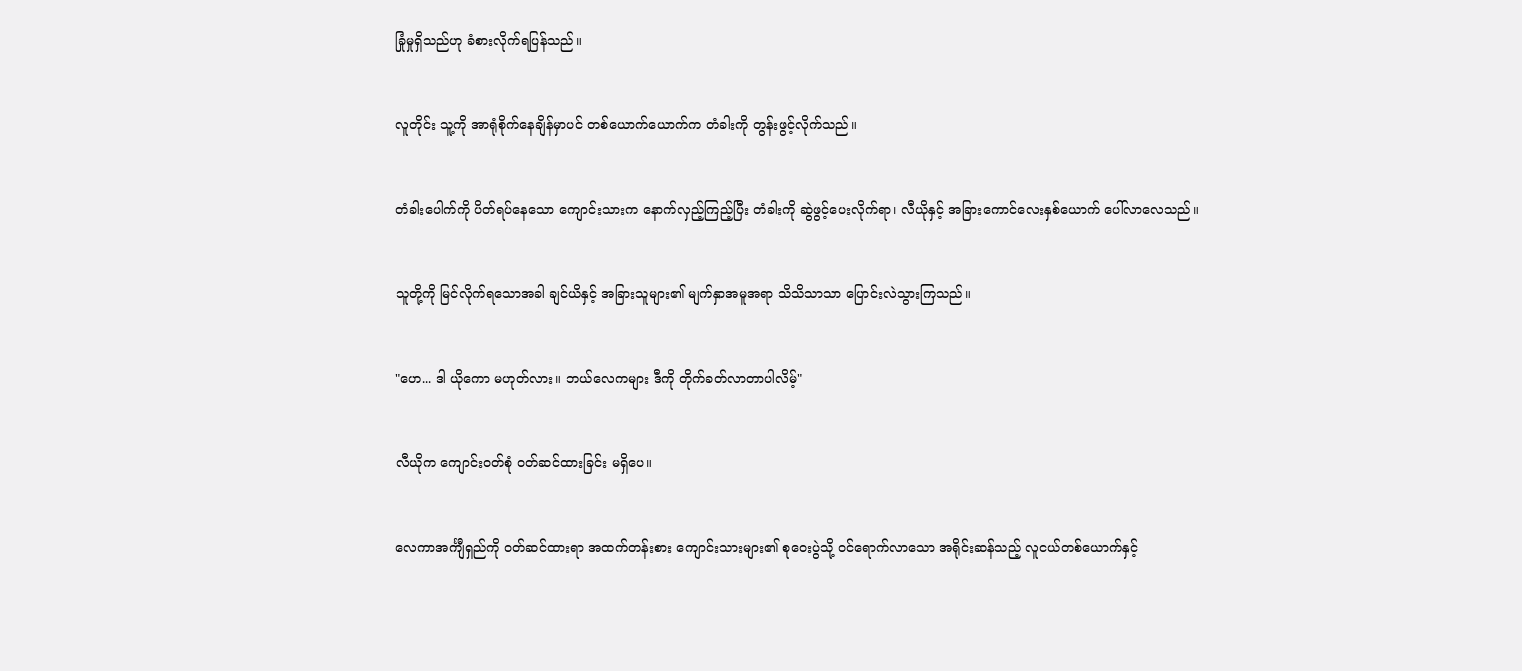ခြုံမှုရှိသည်ဟု ခံစားလိုက်ရပြန်သည်။


လူတိုင်း သူ့ကို အာရုံစိုက်နေချိန်မှာပင် တစ်ယောက်ယောက်က တံခါးကို တွန်းဖွင့်လိုက်သည်။


တံခါးပေါက်ကို ပိတ်ရပ်နေသော ကျောင်းသားက နောက်လှည့်ကြည့်ပြီး တံခါးကို ဆွဲဖွင့်ပေးလိုက်ရာ၊ လီယိုနှင့် အခြားကောင်လေးနှစ်ယောက် ပေါ်လာလေသည်။


သူတို့ကို မြင်လိုက်ရသောအခါ ချင်ယိနှင့် အခြားသူများ၏ မျက်နှာအမူအရာ သိသိသာသာ ပြောင်းလဲသွားကြသည်။


"ဟေ... ဒါ ယိုကော မဟုတ်လား။ ဘယ်လေကများ ဒီကို တိုက်ခတ်လာတာပါလိမ့်"


လီယိုက ကျောင်းဝတ်စုံ ဝတ်ဆင်ထားခြင်း မရှိပေ။


လေကာအင်္ကျီရှည်ကို ဝတ်ဆင်ထားရာ အထက်တန်းစား ကျောင်းသားများ၏ စုဝေးပွဲသို့ ဝင်ရောက်လာသော အရိုင်းဆန်သည့် လူငယ်တစ်ယောက်နှင့်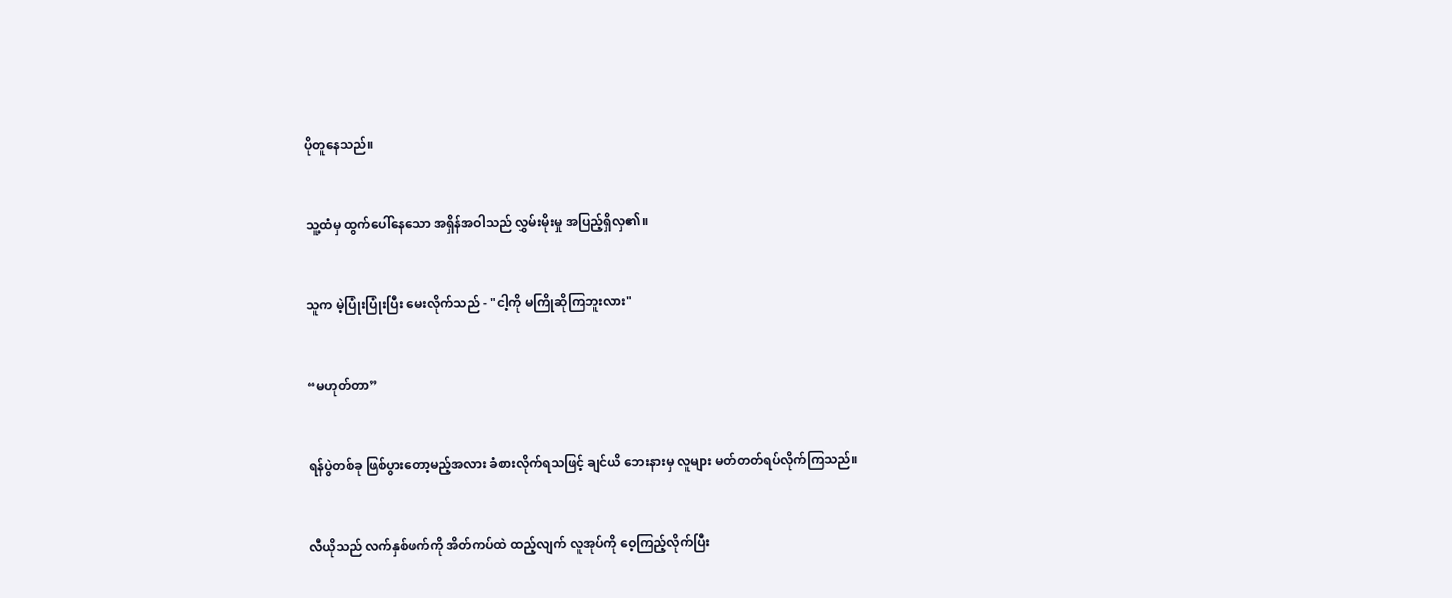ပိုတူနေသည်။


သူ့ထံမှ ထွက်ပေါ်နေသော အရှိန်အဝါသည် လွှမ်းမိုးမှု အပြည့်ရှိလှ၏။


သူက မဲ့ပြုံးပြုံးပြီး မေးလိုက်သည် - "ငါ့ကို မကြိုဆိုကြဘူးလား"


“မဟုတ်တာ”


ရန်ပွဲတစ်ခု ဖြစ်ပွားတော့မည့်အလား ခံစားလိုက်ရသဖြင့် ချင်ယိ ဘေးနားမှ လူများ မတ်တတ်ရပ်လိုက်ကြသည်။


လီယိုသည် လက်နှစ်ဖက်ကို အိတ်ကပ်ထဲ ထည့်လျက် လူအုပ်ကို ဝေ့ကြည့်လိုက်ပြီး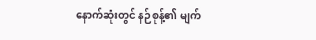နောက်ဆုံးတွင် နဉ်စုန့်၏ မျက်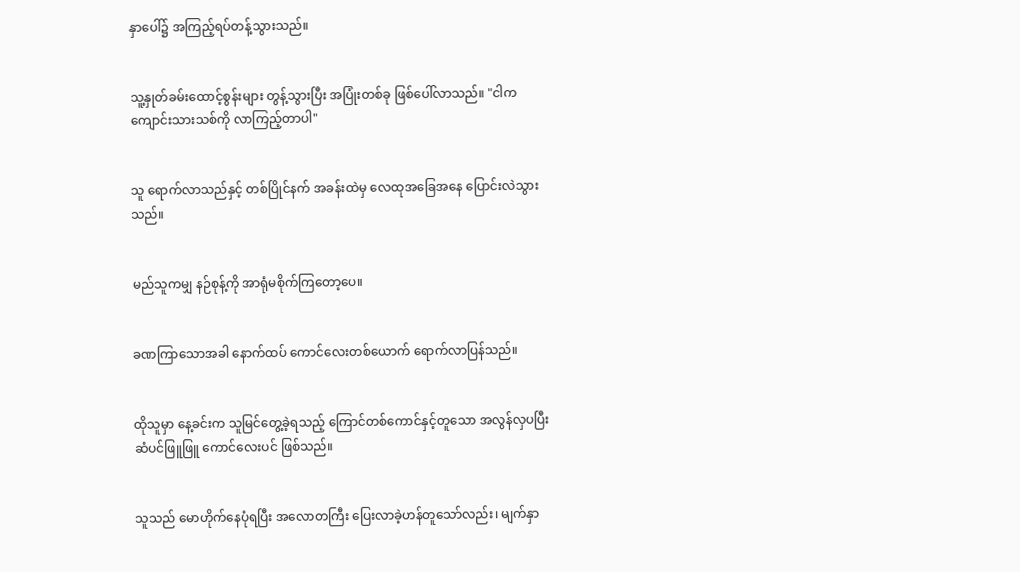နှာပေါ်၌ အကြည့်ရပ်တန့်သွားသည်။


သူ့နှုတ်ခမ်းထောင့်စွန်းများ တွန့်သွားပြီး အပြုံးတစ်ခု ဖြစ်ပေါ်လာသည်။ "ငါက ကျောင်းသားသစ်ကို လာကြည့်တာပါ"


သူ ရောက်လာသည်နှင့် တစ်ပြိုင်နက် အခန်းထဲမှ လေထုအခြေအနေ ပြောင်းလဲသွားသည်။


မည်သူကမျှ နဉ်စုန့်ကို အာရုံမစိုက်ကြတော့ပေ။


ခဏကြာသောအခါ နောက်ထပ် ကောင်လေးတစ်ယောက် ရောက်လာပြန်သည်။


ထိုသူမှာ နေ့ခင်းက သူမြင်တွေ့ခဲ့ရသည့် ကြောင်တစ်ကောင်နှင့်တူသော အလွန်လှပပြီး ဆံပင်ဖြူဖြူ ကောင်လေးပင် ဖြစ်သည်။


သူသည် မောဟိုက်နေပုံရပြီး အလောတကြီး ပြေးလာခဲ့ဟန်တူသော်လည်း၊ မျက်နှာ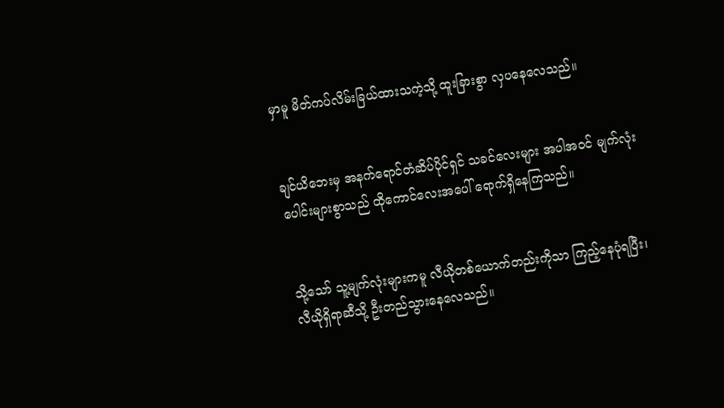မှာမူ မိတ်ကပ်လိမ်းခြယ်ထားသကဲ့သို့ ထူးခြားစွာ လှပနေလေသည်။


ချင်ယိဘေးမှ အနက်ရောင်တံဆိပ်ပိုင်ရှင် သခင်လေးများ အပါအဝင် မျက်လုံးပေါင်းများစွာသည် ထိုကောင်လေးအပေါ် ရောက်ရှိနေကြသည်။


သို့သော် သူ့မျက်လုံးများကမူ လီယိုတစ်ယောက်တည်းကိုသာ ကြည့်နေပုံရပြီး၊ လီယိုရှိရာဆီသို့ ဦးတည်သွားနေလေသည်။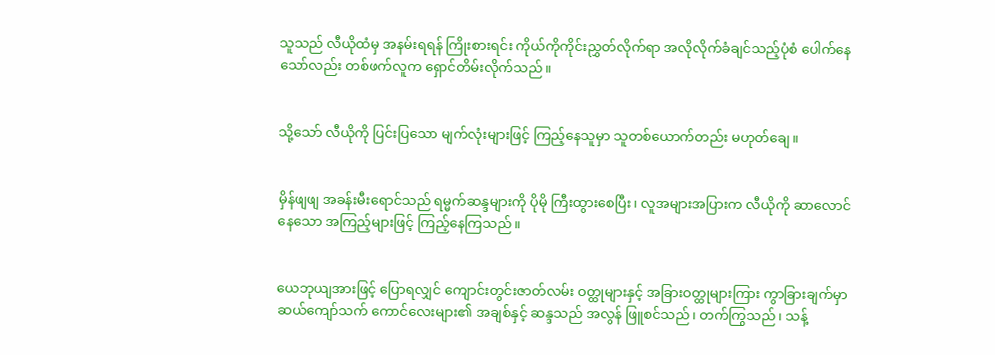သူသည် လီယိုထံမှ အနမ်းရရန် ကြိုးစားရင်း ကိုယ်ကိုကိုင်းညွှတ်လိုက်ရာ အလိုလိုက်ခံချင်သည့်ပုံစံ ပေါက်နေသော်လည်း တစ်ဖက်လူက ရှောင်တိမ်းလိုက်သည်။


သို့သော် လီယိုကို ပြင်းပြသော မျက်လုံးများဖြင့် ကြည့်နေသူမှာ သူတစ်ယောက်တည်း မဟုတ်ချေ။


မှိန်ဖျဖျ အခန်းမီးရောင်သည် ရမ္မက်ဆန္ဒများကို ပိုမို ကြီးထွားစေပြီး၊ လူအများအပြားက လီယိုကို ဆာလောင်နေသော အကြည့်များဖြင့် ကြည့်နေကြသည်။


ယေဘုယျအားဖြင့် ပြောရလျှင် ကျောင်းတွင်းဇာတ်လမ်း ဝတ္ထုများနှင့် အခြားဝတ္ထုများကြား ကွာခြားချက်မှာ ဆယ်ကျော်သက် ကောင်လေးများ၏ အချစ်နှင့် ဆန္ဒသည် အလွန် ဖြူစင်သည်၊ တက်ကြွသည်၊ သန့်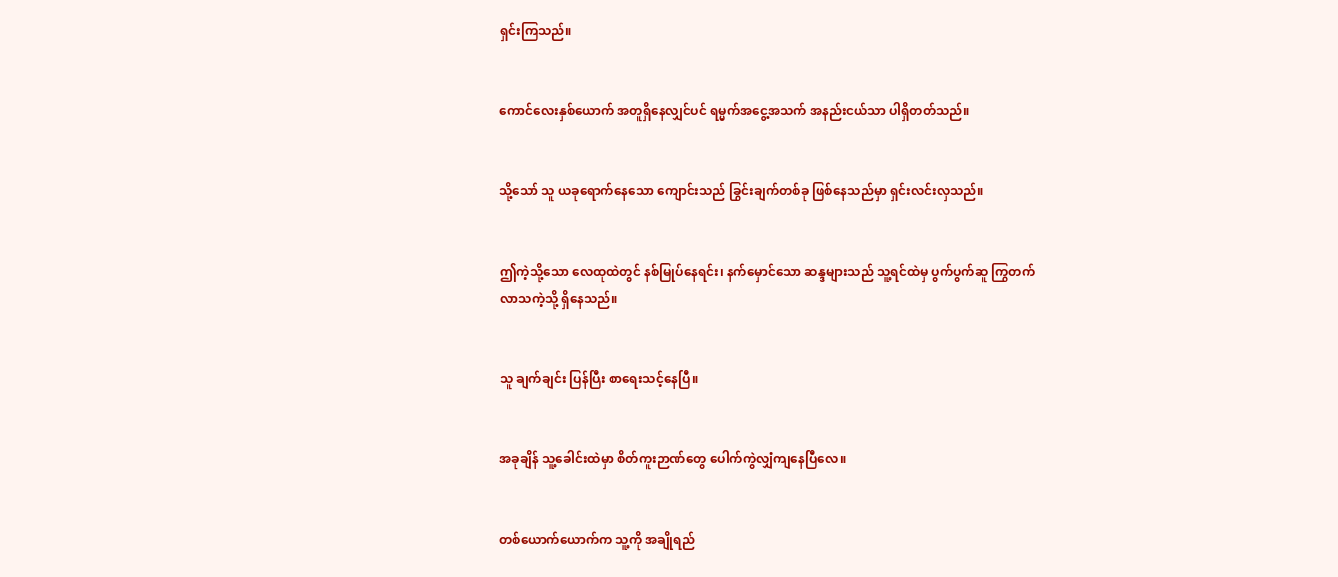ရှင်းကြသည်။


ကောင်လေးနှစ်ယောက် အတူရှိနေလျှင်ပင် ရမ္မက်အငွေ့အသက် အနည်းငယ်သာ ပါရှိတတ်သည်။


သို့သော် သူ ယခုရောက်နေသော ကျောင်းသည် ခြွင်းချက်တစ်ခု ဖြစ်နေသည်မှာ ရှင်းလင်းလှသည်။


ဤကဲ့သို့သော လေထုထဲတွင် နစ်မြုပ်နေရင်း၊ နက်မှောင်သော ဆန္ဒများသည် သူ့ရင်ထဲမှ ပွက်ပွက်ဆူ ကြွတက်လာသကဲ့သို့ ရှိနေသည်။


သူ ချက်ချင်း ပြန်ပြီး စာရေးသင့်နေပြီ။


အခုချိန် သူ့ခေါင်းထဲမှာ စိတ်ကူးဉာဏ်တွေ ပေါက်ကွဲလျှံကျနေပြီလေ။


တစ်ယောက်ယောက်က သူ့ကို အချိုရည်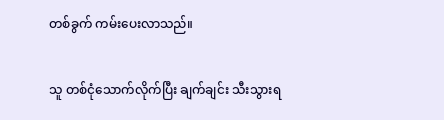တစ်ခွက် ကမ်းပေးလာသည်။


သူ တစ်ငုံသောက်လိုက်ပြီး ချက်ချင်း သီးသွားရ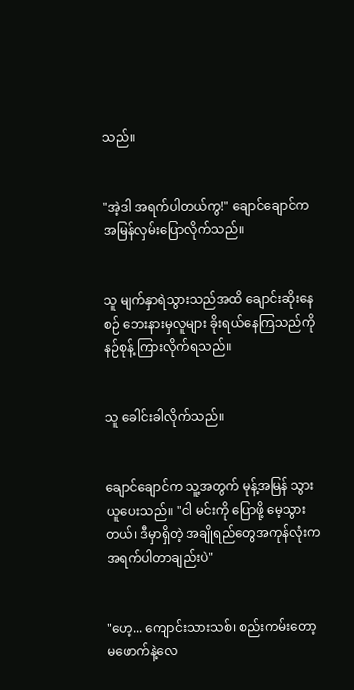သည်။


"အဲ့ဒါ အရက်ပါတယ်ကွ!" ချောင်ချောင်က အမြန်လှမ်းပြောလိုက်သည်။


သူ မျက်နှာရဲသွားသည်အထိ ချောင်းဆိုးနေစဉ် ဘေးနားမှလူများ ခိုးရယ်နေကြသည်ကို နဉ်စုန့် ကြားလိုက်ရသည်။


သူ ခေါင်းခါလိုက်သည်။


ချောင်ချောင်က သူ့အတွက် မုန့်အမြန် သွားယူပေးသည်။ "ငါ မင်းကို ပြောဖို့ မေ့သွားတယ်၊ ဒီမှာရှိတဲ့ အချိုရည်တွေအကုန်လုံးက အရက်ပါတာချည်းပဲ"


"ဟေ့... ကျောင်းသားသစ်၊ စည်းကမ်းတော့ မဖောက်နဲ့လေ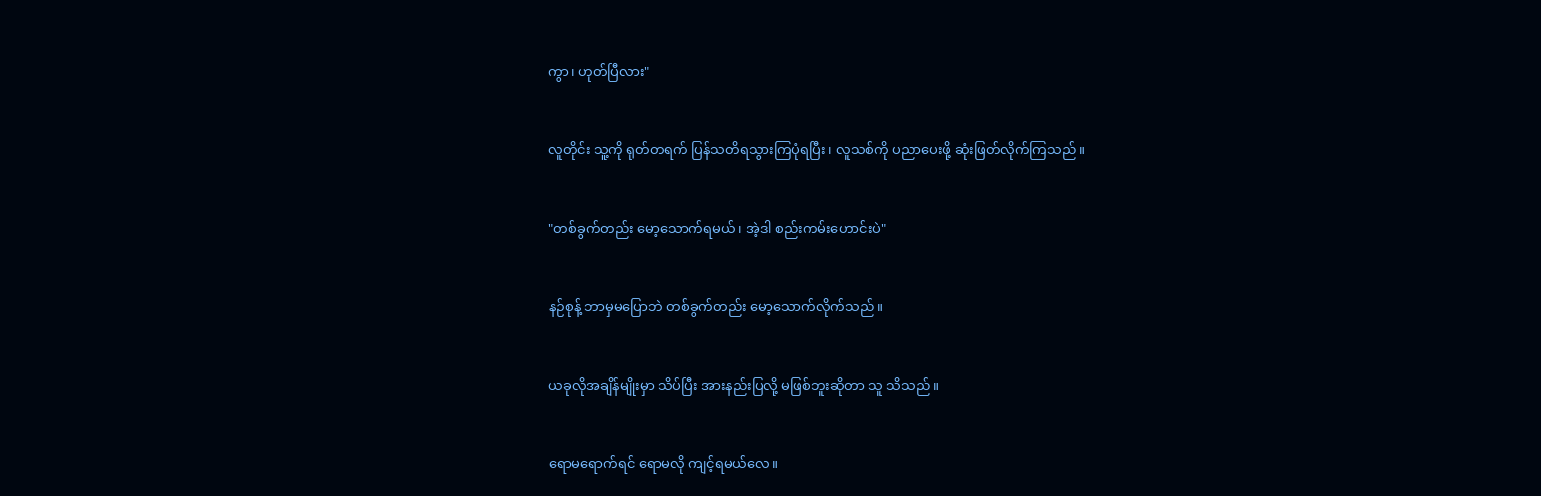ကွာ၊ ဟုတ်ပြီလား"


လူတိုင်း သူ့ကို ရုတ်တရက် ပြန်သတိရသွားကြပုံရပြီး၊ လူသစ်ကို ပညာပေးဖို့ ဆုံးဖြတ်လိုက်ကြသည်။


"တစ်ခွက်တည်း မော့သောက်ရမယ်၊ အဲ့ဒါ စည်းကမ်းဟောင်းပဲ"


နဉ်စုန့် ဘာမှမပြောဘဲ တစ်ခွက်တည်း မော့သောက်လိုက်သည်။


ယခုလိုအချိန်မျိုးမှာ သိပ်ပြီး အားနည်းပြလို့ မဖြစ်ဘူးဆိုတာ သူ သိသည်။


ရောမရောက်ရင် ရောမလို ကျင့်ရမယ်လေ။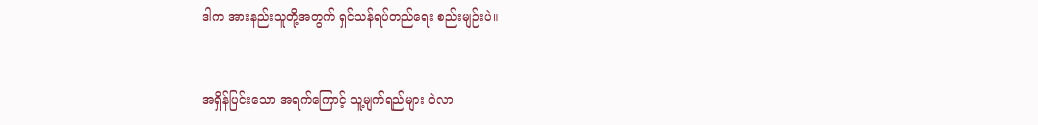ဒါက အားနည်းသူတို့အတွက် ရှင်သန်ရပ်တည်ရေး စည်းမျဉ်းပဲ။


အရှိန်ပြင်းသော အရက်ကြောင့် သူ့မျက်ရည်များ ဝဲလာ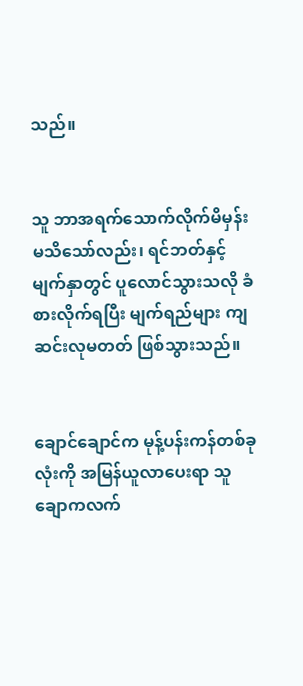သည်။


သူ ဘာအရက်သောက်လိုက်မိမှန်း မသိသော်လည်း၊ ရင်ဘတ်နှင့် မျက်နှာတွင် ပူလောင်သွားသလို ခံစားလိုက်ရပြီး မျက်ရည်များ ကျဆင်းလုမတတ် ဖြစ်သွားသည်။


ချောင်ချောင်က မုန့်ပန်းကန်တစ်ခုလုံးကို အမြန်ယူလာပေးရာ သူ ချောကလက်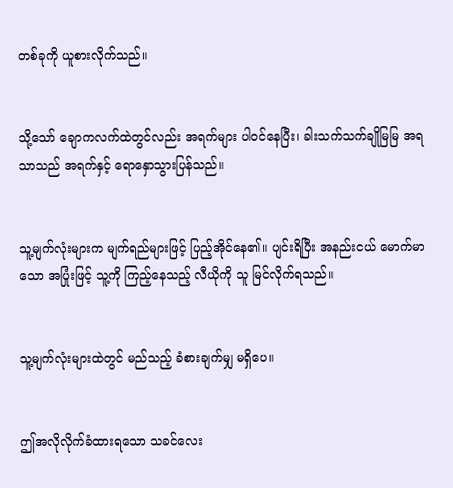တစ်ခုကို ယူစားလိုက်သည်။


သို့သော် ချောကလက်ထဲတွင်လည်း အရက်များ ပါဝင်နေပြီး၊ ခါးသက်သက်ချိုမြမြ အရသာသည် အရက်နှင့် ရောနှောသွားပြန်သည်။


သူ့မျက်လုံးများက မျက်ရည်များဖြင့် ပြည့်အိုင်နေ၏။ ပျင်းရိပြီး အနည်းငယ် မောက်မာသော အပြုံးဖြင့် သူ့ကို ကြည့်နေသည့် လီယိုကို သူ မြင်လိုက်ရသည်။


သူ့မျက်လုံးများထဲတွင် မည်သည့် ခံစားချက်မျှ မရှိပေ။


ဤအလိုလိုက်ခံထားရသော သခင်လေး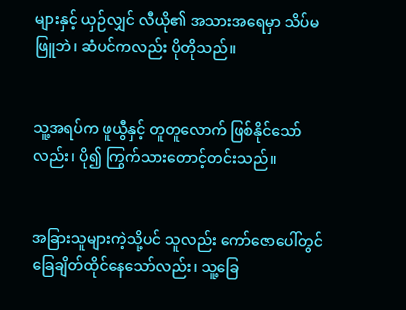များနှင့် ယှဉ်လျှင် လီယို၏ အသားအရေမှာ သိပ်မဖြူဘဲ၊ ဆံပင်ကလည်း ပိုတိုသည်။


သူ့အရပ်က ဖူယွီနှင့် တူတူလောက် ဖြစ်နိုင်သော်လည်း၊ ပို၍ ကြွက်သားတောင့်တင်းသည်။


အခြားသူများကဲ့သို့ပင် သူလည်း ကော်ဇောပေါ်တွင် ခြေချိတ်ထိုင်နေသော်လည်း၊ သူ့ခြေ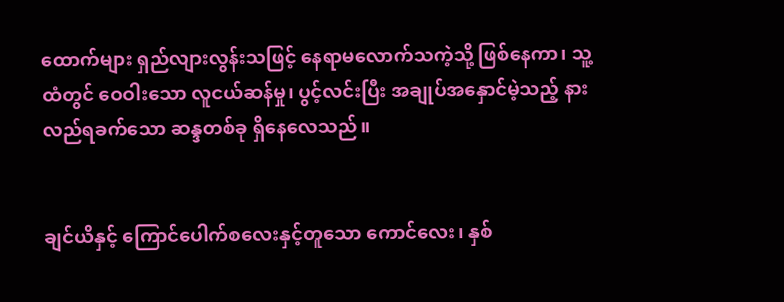ထောက်များ ရှည်လျားလွန်းသဖြင့် နေရာမလောက်သကဲ့သို့ ဖြစ်နေကာ၊ သူ့ထံတွင် ဝေဝါးသော လူငယ်ဆန်မှု၊ ပွင့်လင်းပြီး အချုပ်အနှောင်မဲ့သည့် နားလည်ရခက်သော ဆန္ဒတစ်ခု ရှိနေလေသည်။


ချင်ယိနှင့် ကြောင်ပေါက်စလေးနှင့်တူသော ကောင်လေး၊ နှစ်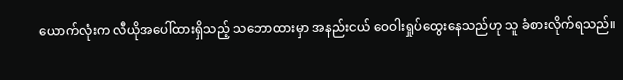ယောက်လုံးက လီယိုအပေါ်ထားရှိသည့် သဘောထားမှာ အနည်းငယ် ဝေဝါးရှုပ်ထွေးနေသည်ဟု သူ ခံစားလိုက်ရသည်။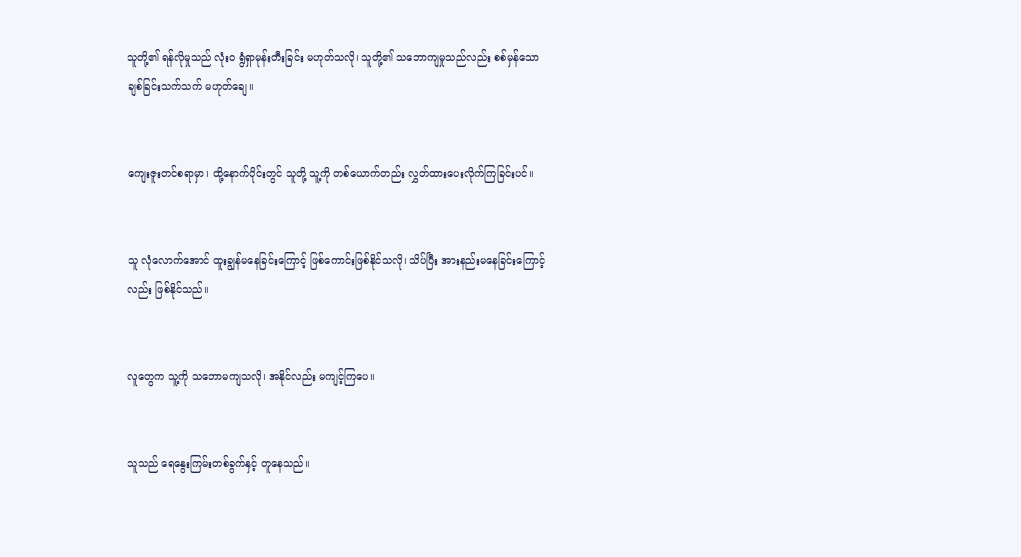သူတို့၏ ရန်လိုမှုသည် လုံးဝ ရွံရှာမုန်းတီးခြင်း မဟုတ်သလို၊ သူတို့၏ သဘောကျမှုသည်လည်း စစ်မှန်သော ချစ်ခြင်းသက်သက် မဟုတ်ချေ။


ကျေးဇူးတင်စရာမှာ၊ ထို့နောက်ပိုင်းတွင် သူတို့ သူ့ကို တစ်ယောက်တည်း လွှတ်ထားပေးလိုက်ကြခြင်းပင်။


သူ လုံလောက်အောင် ထူးချွန်မနေခြင်းကြောင့် ဖြစ်ကောင်းဖြစ်နိုင်သလို၊ သိပ်ပြီး အားနည်းမနေခြင်းကြောင့်လည်း ဖြစ်နိုင်သည်။


လူတွေက သူ့ကို သဘောမကျသလို၊ အနိုင်လည်း မကျင့်ကြပေ။


သူသည် ရေနွေးကြမ်းတစ်ခွက်နှင့် တူနေသည်။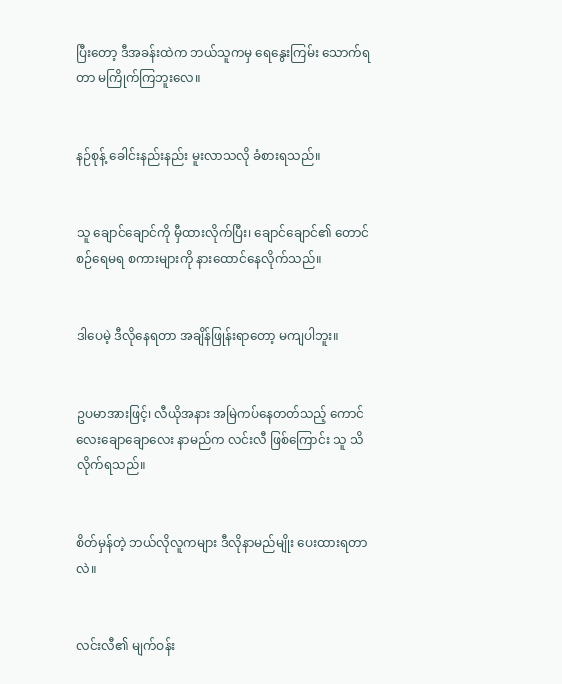ပြီးတော့ ဒီအခန်းထဲက ဘယ်သူကမှ ရေနွေးကြမ်း သောက်ရတာ မကြိုက်ကြဘူးလေ။


နဉ်စုန့် ခေါင်းနည်းနည်း မူးလာသလို ခံစားရသည်။


သူ ချောင်ချောင်ကို မှီထားလိုက်ပြီး၊ ချောင်ချောင်၏ တောင်စဉ်ရေမရ စကားများကို နားထောင်နေလိုက်သည်။


ဒါပေမဲ့ ဒီလိုနေရတာ အချိန်ဖြုန်းရာတော့ မကျပါဘူး။


ဥပမာအားဖြင့်၊ လီယိုအနား အမြဲကပ်နေတတ်သည့် ကောင်လေးချောချောလေး နာမည်က လင်းလီ ဖြစ်ကြောင်း သူ သိလိုက်ရသည်။


စိတ်မှန်တဲ့ ဘယ်လိုလူကများ ဒီလိုနာမည်မျိုး ပေးထားရတာလဲ။


လင်းလီ၏ မျက်ဝန်း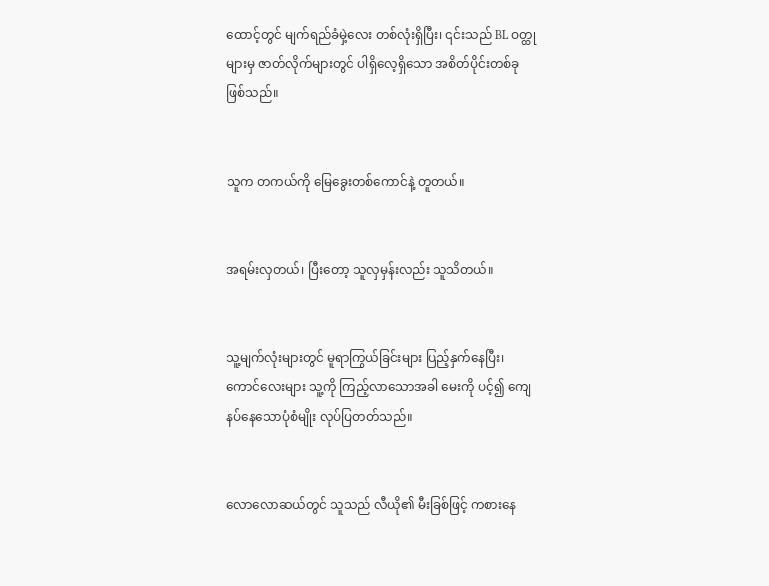ထောင့်တွင် မျက်ရည်ခံမှဲ့လေး တစ်လုံးရှိပြီး၊ ၎င်းသည် BL ဝတ္ထုများမှ ဇာတ်လိုက်များတွင် ပါရှိလေ့ရှိသော အစိတ်ပိုင်းတစ်ခု ဖြစ်သည်။


သူက တကယ်ကို မြေခွေးတစ်ကောင်နဲ့ တူတယ်။


အရမ်းလှတယ်၊ ပြီးတော့ သူလှမှန်းလည်း သူသိတယ်။


သူ့မျက်လုံးများတွင် မူရာကြွယ်ခြင်းများ ပြည့်နှက်နေပြီး၊ ကောင်လေးများ သူ့ကို ကြည့်လာသောအခါ မေးကို ပင့်၍ ကျေနပ်နေသောပုံစံမျိုး လုပ်ပြတတ်သည်။


လောလောဆယ်တွင် သူသည် လီယို၏ မီးခြစ်ဖြင့် ကစားနေ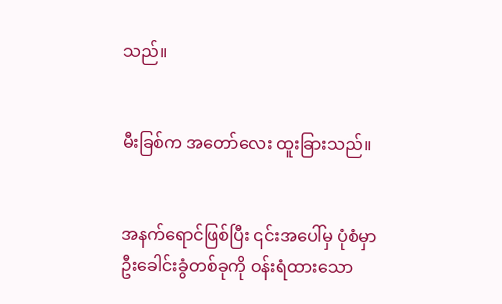သည်။


မီးခြစ်က အတော်လေး ထူးခြားသည်။


အနက်ရောင်ဖြစ်ပြီး ၎င်းအပေါ်မှ ပုံစံမှာ ဦးခေါင်းခွံတစ်ခုကို ဝန်းရံထားသော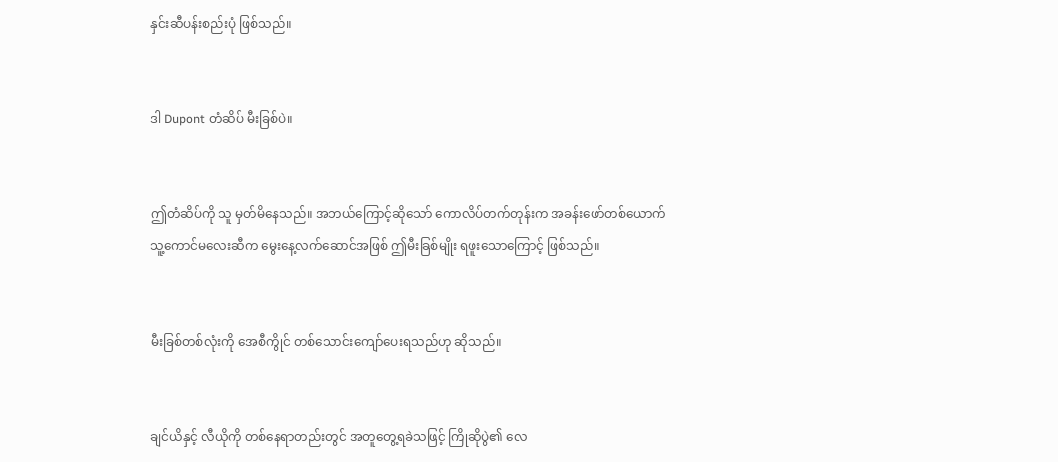နှင်းဆီပန်းစည်းပုံ ဖြစ်သည်။


ဒါ Dupont တံဆိပ် မီးခြစ်ပဲ။


ဤတံဆိပ်ကို သူ မှတ်မိနေသည်။ အဘယ်ကြောင့်ဆိုသော် ကောလိပ်တက်တုန်းက အခန်းဖော်တစ်ယောက် သူ့ကောင်မလေးဆီက မွေးနေ့လက်ဆောင်အဖြစ် ဤမီးခြစ်မျိုး ရဖူးသောကြောင့် ဖြစ်သည်။


မီးခြစ်တစ်လုံးကို အေစီကွိုင် တစ်သောင်းကျော်ပေးရသည်ဟု ဆိုသည်။


ချင်ယိနှင့် လီယိုကို တစ်နေရာတည်းတွင် အတူတွေ့ရခဲသဖြင့် ကြိုဆိုပွဲ၏ လေ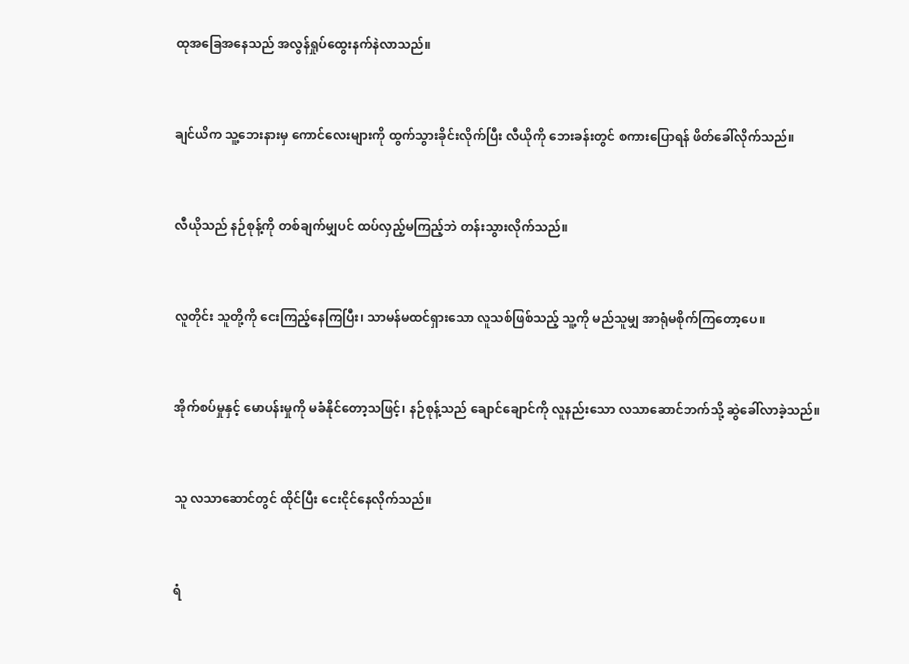ထုအခြေအနေသည် အလွန်ရှုပ်ထွေးနက်နဲလာသည်။


ချင်ယိက သူ့ဘေးနားမှ ကောင်လေးများကို ထွက်သွားခိုင်းလိုက်ပြီး လီယိုကို ဘေးခန်းတွင် စကားပြောရန် ဖိတ်ခေါ်လိုက်သည်။


လီယိုသည် နဉ်စုန့်ကို တစ်ချက်မျှပင် ထပ်လှည့်မကြည့်ဘဲ တန်းသွားလိုက်သည်။


လူတိုင်း သူတို့ကို ငေးကြည့်နေကြပြီး၊ သာမန်မထင်ရှားသော လူသစ်ဖြစ်သည့် သူ့ကို မည်သူမျှ အာရုံမစိုက်ကြတော့ပေ။


အိုက်စပ်မှုနှင့် မောပန်းမှုကို မခံနိုင်တော့သဖြင့်၊ နဉ်စုန့်သည် ချောင်ချောင်ကို လူနည်းသော လသာဆောင်ဘက်သို့ ဆွဲခေါ်လာခဲ့သည်။


သူ လသာဆောင်တွင် ထိုင်ပြီး ငေးငိုင်နေလိုက်သည်။


ရံ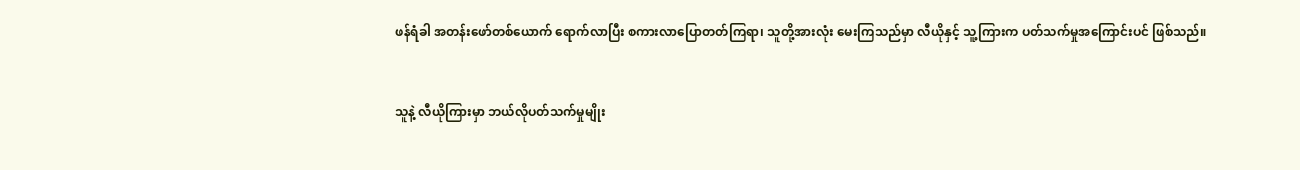ဖန်ရံခါ အတန်းဖော်တစ်ယောက် ရောက်လာပြီး စကားလာပြောတတ်ကြရာ၊ သူတို့အားလုံး မေးကြသည်မှာ လီယိုနှင့် သူ့ကြားက ပတ်သက်မှုအကြောင်းပင် ဖြစ်သည်။


သူနဲ့ လီယိုကြားမှာ ဘယ်လိုပတ်သက်မှုမျိုး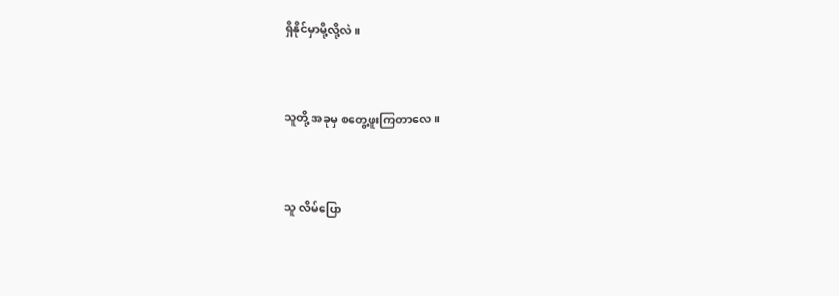ရှိနိုင်မှာမို့လို့လဲ။


သူတို့ အခုမှ စတွေ့ဖူးကြတာလေ။


သူ လိမ်ပြော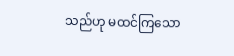သည်ဟု မထင်ကြသော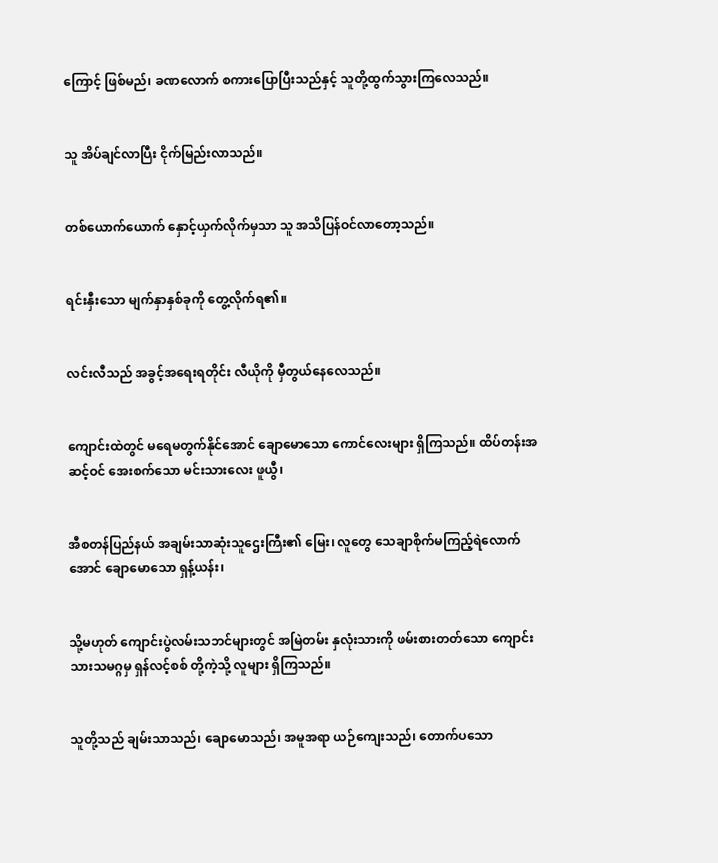ကြောင့် ဖြစ်မည်၊ ခဏလောက် စကားပြောပြီးသည်နှင့် သူတို့ထွက်သွားကြလေသည်။


သူ အိပ်ချင်လာပြီး ငိုက်မြည်းလာသည်။


တစ်ယောက်ယောက် နှောင့်ယှက်လိုက်မှသာ သူ အသိပြန်ဝင်လာတော့သည်။


ရင်းနှီးသော မျက်နှာနှစ်ခုကို တွေ့လိုက်ရ၏။


လင်းလီသည် အခွင့်အရေးရတိုင်း လီယိုကို မှီတွယ်နေလေသည်။


ကျောင်းထဲတွင် မရေမတွက်နိုင်အောင် ချောမောသော ကောင်လေးများ ရှိကြသည်။ ထိပ်တန်းအဆင့်ဝင် အေးစက်သော မင်းသားလေး ဖူယွီ၊


အီစတန်ပြည်နယ် အချမ်းသာဆုံးသူဌေးကြီး၏ မြေး၊ လူတွေ သေချာစိုက်မကြည့်ရဲလောက်အောင် ချောမောသော ရှန့်ယန်း၊


သို့မဟုတ် ကျောင်းပွဲလမ်းသဘင်များတွင် အမြဲတမ်း နှလုံးသားကို ဖမ်းစားတတ်သော ကျောင်းသားသမဂ္ဂမှ ရှန်လင့်စစ် တို့ကဲ့သို့ လူများ ရှိကြသည်။


သူတို့သည် ချမ်းသာသည်၊ ချောမောသည်၊ အမူအရာ ယဉ်ကျေးသည်၊ တောက်ပသော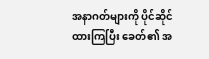အနာဂတ်များကို ပိုင်ဆိုင်ထားကြပြီး ခေတ်၏ အ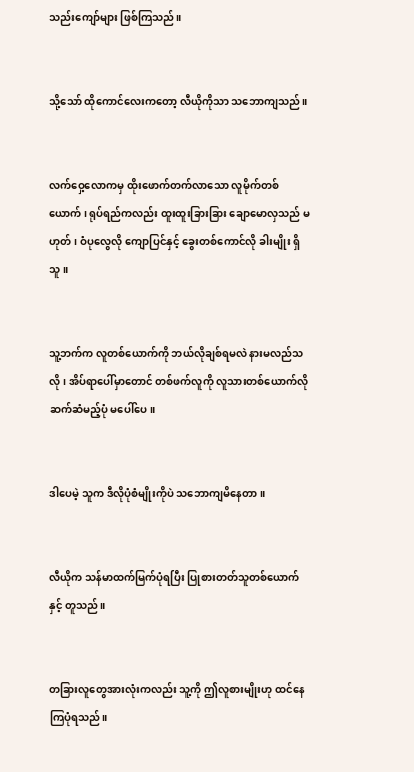သည်းကျော်များ ဖြစ်ကြသည်။


သို့သော် ထိုကောင်လေးကတော့ လီယိုကိုသာ သဘောကျသည်။


လက်ဝှေ့လောကမှ ထိုးဖောက်တက်လာသော လူမိုက်တစ်ယောက်၊ ရုပ်ရည်ကလည်း ထူးထူးခြားခြား ချောမောလှသည် မဟုတ်၊ ဝံပုလွေလို ကျောပြင်နှင့် ခွေးတစ်ကောင်လို ခါးမျိုး ရှိသူ။


သူ့ဘက်က လူတစ်ယောက်ကို ဘယ်လိုချစ်ရမလဲ နားမလည်သလို၊ အိပ်ရာပေါ်မှာတောင် တစ်ဖက်လူကို လူသားတစ်ယောက်လို ဆက်ဆံမည့်ပုံ မပေါ်ပေ။


ဒါပေမဲ့ သူက ဒီလိုပုံစံမျိုးကိုပဲ သဘောကျမိနေတာ။


လီယိုက သန်မာထက်မြက်ပုံရပြီး ပြုစားတတ်သူတစ်ယောက်နှင့် တူသည်။


တခြားလူတွေအားလုံးကလည်း သူ့ကို ဤလူစားမျိုးဟု ထင်နေကြပုံရသည်။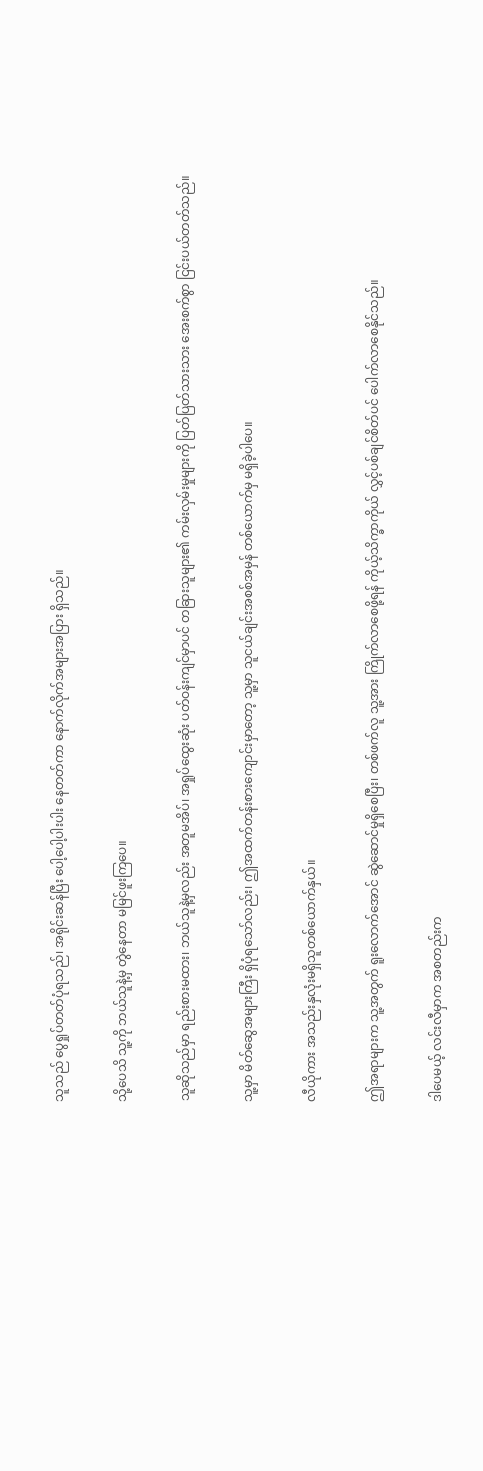သူသည် ပွေရှုပ်တတ်ပုံရသည်၊ အရိုင်းဆန်ပြီး ပေါ့ပေါ့ပါးပါး နေတတ်ကာ နောက်လိုက်အများအပြား ရှိသည်။


သို့ပေသိ သူ့ကို ဘယ်သူနဲ့မှ တွဲနေတာ မမြင်ဖူးကြပေ။


သူဆိုသည်မှာ ရည်းစားမထား၊ ဘယ်သူနဲ့မှလည်း အတူမအိပ်၊ အရှုပ်ထွေးဆုံး ပတ်ဝန်းကျင်မှာပင် တခြားသူများ၏ ကမ်းလှမ်းမှုများကို ပြတ်ပြတ်သားသား အေးစက်စွာ ငြင်းပယ်တတ်သည်။


သူ့မှာ မိတ်ဆွေအများကြီး ရှိပုံရသော်လည်း၊ ဤအထက်တန်းစားကျောင်းမှာတော့ သူ့မှာ သူငယ်ချင်းအစစ်အမှန် တစ်ယောက်မှ မရှိခဲ့ပါပေ။


လီယိုကား အသည်းနှလုံးမရှိသူတစ်ယောက်နှယ်။


ဤအရာများက သူ့အတွက် ရူးလောက်အောင် ဆွဲဆောင်မှုရှိစေပြီး၊ တစ်ဖက်လူ သူ့အား ကြိုက်လာစေဖို့ရန် ကိုယ့်သိက္ခာကိုယ် လွှင့်ပစ်ချင်စိတ်ပင် ပေါက်လာစေနိုင်သည်။


ဒါပေမယ့် လင်းလီမှာက အစတည်းက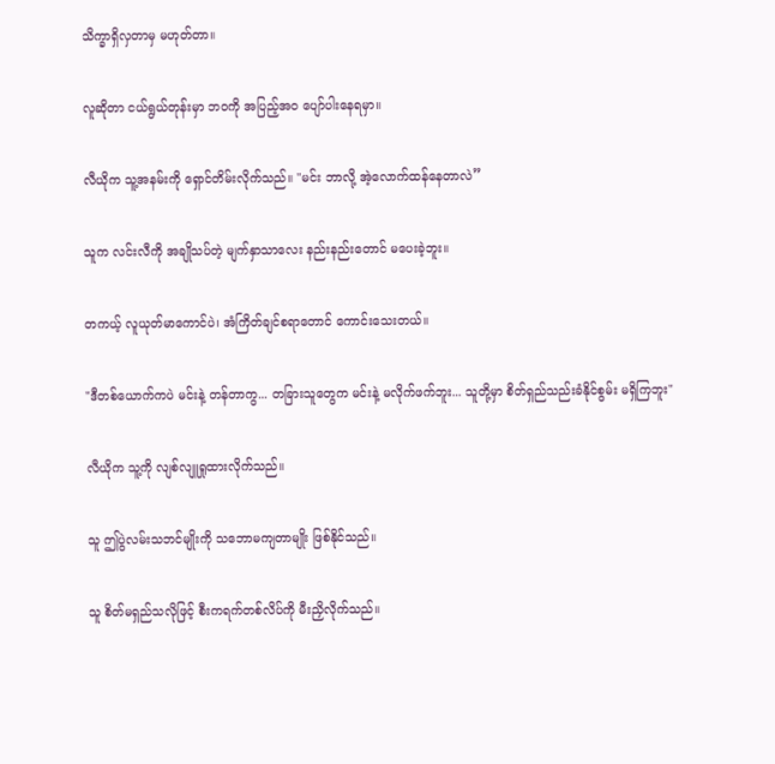သိက္ခာရှိလှတာမှ မဟုတ်တာ။


လူဆိုတာ ငယ်ရွယ်တုန်းမှာ ဘဝကို အပြည့်အဝ ပျော်ပါးနေရမှာ။


လီယိုက သူ့အနမ်းကို ရှောင်တိမ်းလိုက်သည်။ "မင်း ဘာလို့ အဲ့လောက်ထန်နေတာလဲ”


သူက လင်းလီကို အချိုသပ်တဲ့ မျက်နှာသာလေး နည်းနည်းတောင် မပေးခဲ့ဘူး။


တကယ့် လူယုတ်မာကောင်ပဲ၊ အံကြိတ်ချင်စရာတောင် ကောင်းသေးတယ်။


"ဒီတစ်ယောက်ကပဲ မင်းနဲ့ တန်တာကွ... တခြားသူတွေက မင်းနဲ့ မလိုက်ဖက်ဘူး... သူတို့မှာ စိတ်ရှည်သည်းခံနိုင်စွမ်း မရှိကြဘူး"


လီယိုက သူ့ကို လျစ်လျူရှုထားလိုက်သည်။


သူ ဤပွဲလမ်းသဘင်မျိုးကို သဘောမကျတာမျိုး ဖြစ်နိုင်သည်။


သူ စိတ်မရှည်သလိုဖြင့် စီးကရက်တစ်လိပ်ကို မီးညှိလိုက်သည်။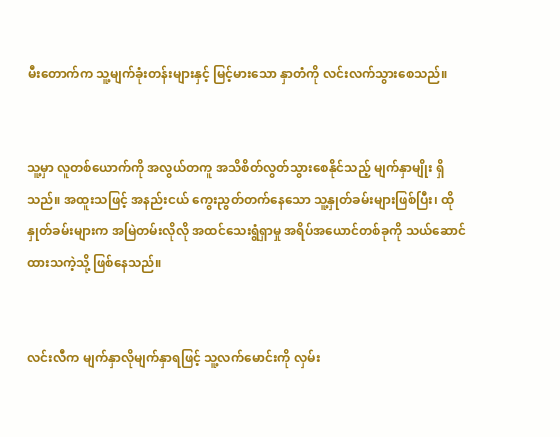မီးတောက်က သူ့မျက်ခုံးတန်းများနှင့် မြင့်မားသော နှာတံကို လင်းလက်သွားစေသည်။


သူ့မှာ လူတစ်ယောက်ကို အလွယ်တကူ အသိစိတ်လွတ်သွားစေနိုင်သည့် မျက်နှာမျိုး ရှိသည်။ အထူးသဖြင့် အနည်းငယ် ကွေးညွတ်တက်နေသော သူ့နှုတ်ခမ်းများဖြစ်ပြီး၊ ထိုနှုတ်ခမ်းများက အမြဲတမ်းလိုလို အထင်သေးရွံရှာမှု အရိပ်အယောင်တစ်ခုကို သယ်ဆောင်ထားသကဲ့သို့ ဖြစ်နေသည်။


လင်းလီက မျက်နှာလိုမျက်နှာရဖြင့် သူ့လက်မောင်းကို လှမ်း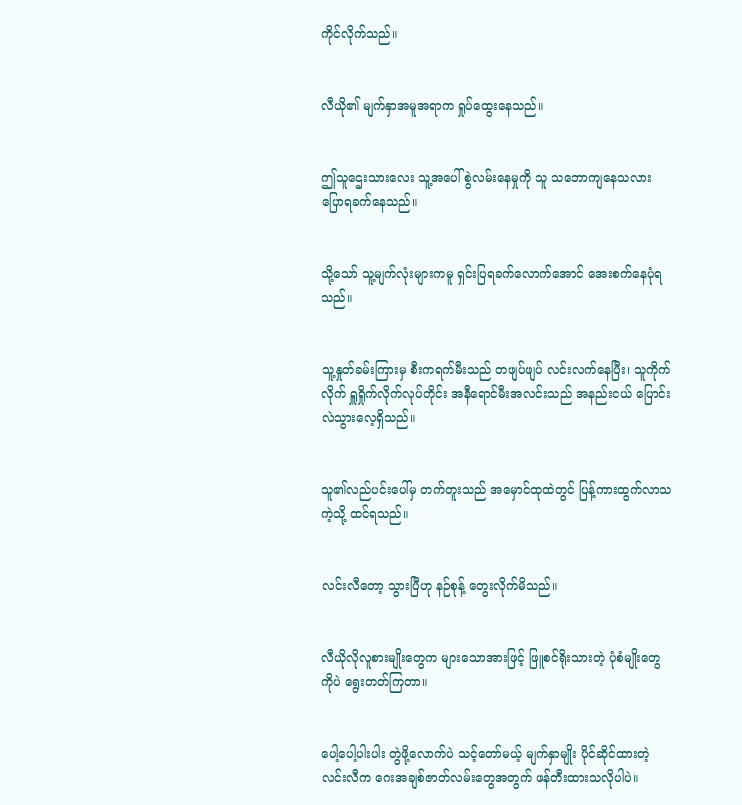ကိုင်လိုက်သည်။


လီယို၏ မျက်နှာအမူအရာက ရှုပ်ထွေးနေသည်။


ဤသူဌေးသားလေး သူ့အပေါ် စွဲလမ်းနေမှုကို သူ သဘောကျနေသလား ပြောရခက်နေသည်။


သို့သော် သူ့မျက်လုံးများကမူ ရှင်းပြရခက်လောက်အောင် အေးစက်နေပုံရသည်။


သူ့နှုတ်ခမ်းကြားမှ စီးကရက်မီးသည် တဖျပ်ဖျပ် လင်းလက်နေပြီး၊ သူကိုက်လိုက် ရှူရှိုက်လိုက်လုပ်တိုင်း အနီရောင်မီးအလင်းသည် အနည်းငယ် ပြောင်းလဲသွားလေ့ရှိသည်။


သူ၏လည်ပင်းပေါ်မှ တက်တူးသည် အမှောင်ထုထဲတွင် ပြန့်ကားထွက်လာသကဲ့သို့ ထင်ရသည်။


လင်းလီတော့ သွားပြီဟု နဉ်စုန့် တွေးလိုက်မိသည်။


လီယိုလိုလူစားမျိုးတွေက များသောအားဖြင့် ဖြူစင်ရိုးသားတဲ့ ပုံစံမျိုးတွေကိုပဲ ရွေးတတ်ကြတာ။


ပေါ့ပေါ့ပါးပါး တွဲဖို့လောက်ပဲ သင့်တော်မယ့် မျက်နှာမျိုး ပိုင်ဆိုင်ထားတဲ့ လင်းလီက ဂေးအချစ်ဇာတ်လမ်းတွေအတွက် ဖန်တီးထားသလိုပါပဲ။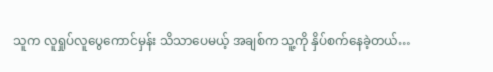သူက လူရှုပ်လူပွေကောင်မှန်း သိသာပေမယ့် အချစ်က သူ့ကို နှိပ်စက်နေခဲ့တယ်…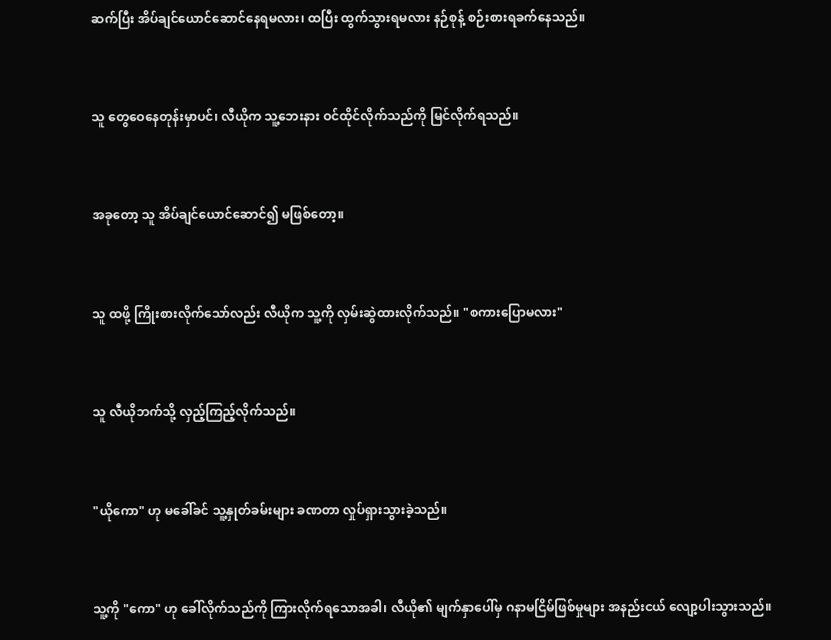ဆက်ပြီး အိပ်ချင်ယောင်ဆောင်နေရမလား၊ ထပြီး ထွက်သွားရမလား နဉ်စုန့် စဉ်းစားရခက်နေသည်။


သူ တွေဝေနေတုန်းမှာပင်၊ လီယိုက သူ့ဘေးနား ဝင်ထိုင်လိုက်သည်ကို မြင်လိုက်ရသည်။


အခုတော့ သူ အိပ်ချင်ယောင်ဆောင်၍ မဖြစ်တော့။


သူ ထဖို့ ကြိုးစားလိုက်သော်လည်း လီယိုက သူ့ကို လှမ်းဆွဲထားလိုက်သည်။ "စကားပြောမလား"


သူ လီယိုဘက်သို့ လှည့်ကြည့်လိုက်သည်။


"ယိုကော" ဟု မခေါ်ခင် သူ့နှုတ်ခမ်းများ ခဏတာ လှုပ်ရှားသွားခဲ့သည်။


သူ့ကို "ကော" ဟု ခေါ်လိုက်သည်ကို ကြားလိုက်ရသောအခါ၊ လီယို၏ မျက်နှာပေါ်မှ ဂနာမငြိမ်ဖြစ်မှုများ အနည်းငယ် လျော့ပါးသွားသည်။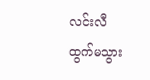လင်းလီ ထွက်မသွား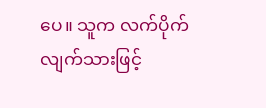ပေ။ သူက လက်ပိုက်လျက်သားဖြင့်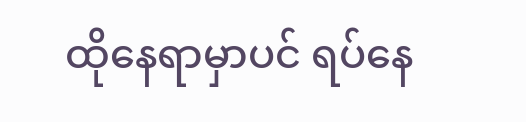ထိုနေရာမှာပင် ရပ်နေ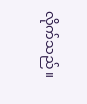လိုက်သည်။